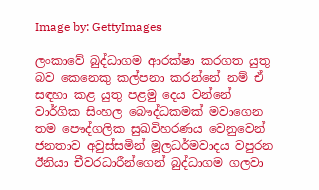Image by: GettyImages

ලංකාවේ බුද්ධාගම ආරක්ෂා කරගත යුතු බව කෙනෙකු කල්පනා කරන්නේ නම් ඒ සඳහා කළ යුතු පළමු දෙය වන්නේ වාර්ගික සිංහල බෞද්ධකමක් මවාගෙන තම පෞද්ගලික සුඛවිහරණය වෙනුවෙන් ජනතාව අවුස්සමින් මූලධර්මවාදය වපුරන ඊනියා චීවරධාරීන්ගෙන් බුද්ධාගම ගලවා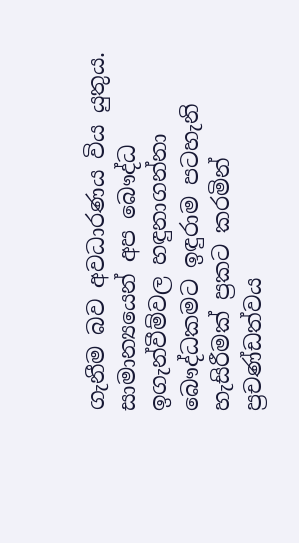ගැනීම බව අවධාරණය විය යුතුය. සාමාන්‍යයෙන් අප බෞද්ධ ඉගැන්වීම්වල හඳුනාගන්නා බෞද්ධකමට ඉඳුරාම පටහැනි හැසිරීමක් ප්‍රකට කරමින් ප්‍රචණ්ඩත්වය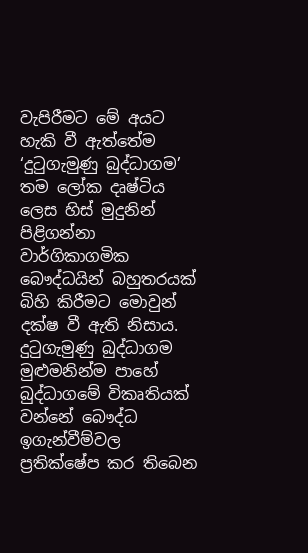වැපිරීමට මේ අයට හැකි වී ඇත්තේම ‘දුටුගැමුණු බුද්ධාගම’ තම ලෝක දෘෂ්ටිය ලෙස හිස් මුදුනින් පිළිගන්නා වාර්ගිකාගමික බෞද්ධයින් බහුතරයක් බිහි කිරීමට මොවුන් දක්ෂ වී ඇති නිසාය. දුටුගැමුණු බුද්ධාගම මුළුමනින්ම පාහේ බුද්ධාගමේ විකෘතියක් වන්නේ බෞද්ධ ඉගැන්වීම්වල ප්‍රතික්ෂේප කර තිබෙන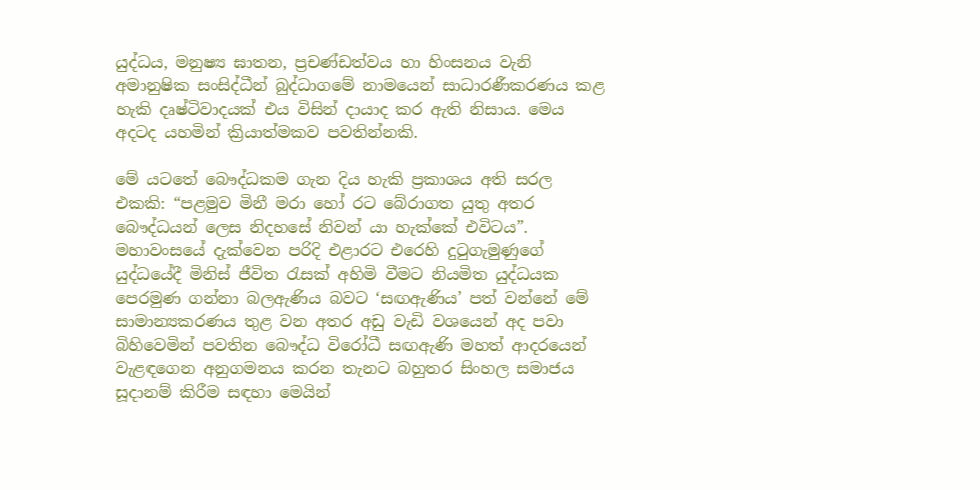යුද්ධය, මනුෂ්‍ය ඝාතන, ප්‍රචණ්ඩත්වය හා හිංසනය වැනි අමානුෂික සංසිද්ධීන් බුද්ධාගමේ නාමයෙන් සාධාරණීකරණය කළ හැකි දෘෂ්ටිවාදයක් එය විසින් දායාද කර ඇති නිසාය. මෙය අදටද යහමින් ක්‍රියාත්මකව පවතින්නකි.

මේ යටතේ බෞද්ධකම ගැන දිය හැකි ප්‍රකාශය අති සරල එකකි: “පළමුව මිනී මරා හෝ රට බේරාගත යුතු අතර බෞද්ධයන් ලෙස නිදහසේ නිවන් යා හැක්කේ එවිටය”. මහාවංසයේ දැක්වෙන පරිදි එළාරට එරෙහි දුටුගැමුණුගේ යුද්ධයේදී මිනිස් ජීවිත රැසක් අහිමි වීමට නියමිත යුද්ධයක පෙරමුණ ගන්නා බලඇණිය බවට ‘සඟඇණිය’ පත් වන්නේ මේ සාමාන්‍යකරණය තුළ වන අතර අඩු වැඩි වශයෙන් අද පවා බිහිවෙමින් පවතින බෞද්ධ විරෝධී සඟඇණි මහත් ආදරයෙන් වැළඳගෙන අනුගමනය කරන තැනට බහුතර සිංහල සමාජය සූදානම් කිරීම සඳහා මෙයින්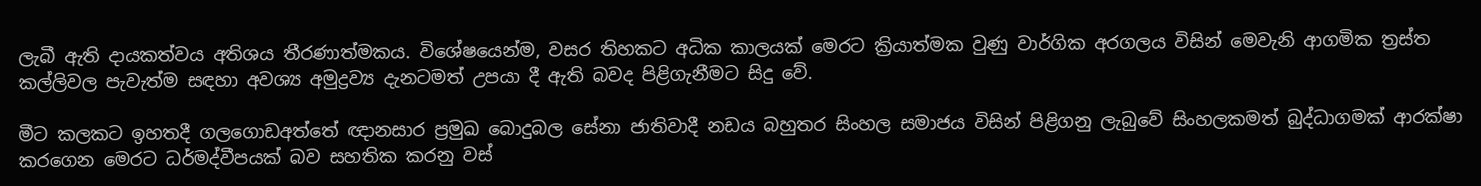ලැබී ඇති දායකත්වය අතිශය තීරණාත්මකය. විශේෂයෙන්ම, වසර තිහකට අධික කාලයක් මෙරට ක්‍රියාත්මක වුණු වාර්ගික අරගලය විසින් මෙවැනි ආගමික ත්‍රස්ත කල්ලිවල පැවැත්ම සඳහා අවශ්‍ය අමුද්‍රව්‍ය දැනටමත් උපයා දී ඇති බවද පිළිගැනීමට සිදු වේ.

මීට කලකට ඉහතදී ගලගොඩඅත්තේ ඥානසාර ප්‍රමුඛ බොදුබල සේනා ජාතිවාදී නඩය බහුතර සිංහල සමාජය විසින් පිළිගනු ලැබුවේ සිංහලකමත් බුද්ධාගමක් ආරක්ෂා කරගෙන මෙරට ධර්මද්වීපයක් බව සහතික කරනු වස්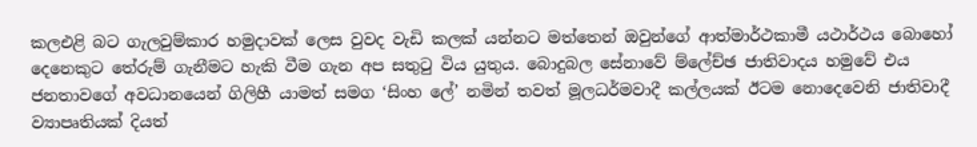කලඑළි බට ගැලවුම්කාර හමුදාවක් ලෙස වුවද වැඩි කලක් යන්නට මත්තෙන් ඔවුන්ගේ ආත්මාර්ථකාමී යථාර්ථය බොහෝ දෙනෙකුට තේරුම් ගැනීමට හැකි වීම ගැන අප සතුටු විය යුතුය. බොදුබල සේනාවේ ම්ලේච්ඡ ජාතිවාදය හමුවේ එය ජනතාවගේ අවධානයෙන් ගිලිහී යාමත් සමග ‘සිංහ ලේ’ නමින් තවත් මූලධර්මවාදී කල්ලයක් ඊටම නොදෙවෙනි ජාතිවාදී ව්‍යාපෘතියක් දියත්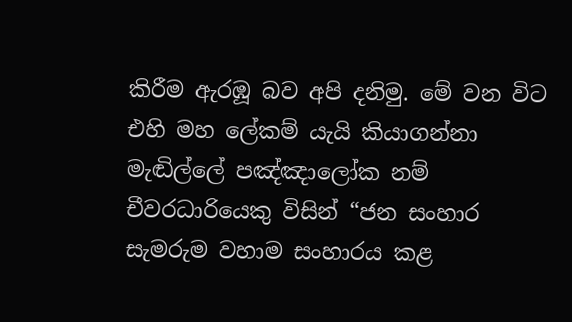කිරීම ඇරඹූ බව අපි දනිමු. මේ වන විට එහි මහ ලේකම් යැයි කියාගන්නා මැඬිල්ලේ පඤ්ඤාලෝක නම් චීවරධාරියෙකු විසින් “ජන සංහාර සැමරුම වහාම සංහාරය කළ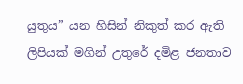යුතුය” යන හිසින් නිකුත් කර ඇති ලිපියක් මගින් උතුරේ දමිළ ජනතාව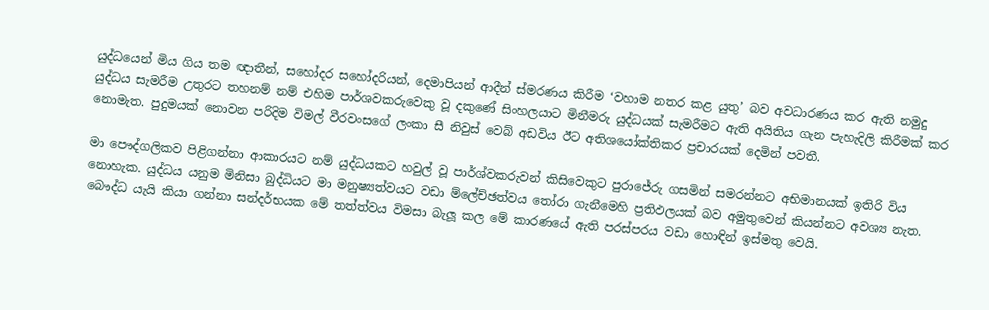යුද්ධයෙන් මිය ගිය තම ඥාතීන්, සහෝදර සහෝදරියන්, දෙමාපියන් ආදීන් ස්මරණය කිරීම ‘වහාම නතර කළ යුතු’ බව අවධාරණය කර ඇති නමුදු යුද්ධය සැමරීම උතුරට තහනම් නම් එහිම පාර්ශවකරුවෙකු වූ දකුණේ සිංහලයාට මිනීමරු යුද්ධයක් සැමරීමට ඇති අයිතිය ගැන පැහැදිලි කිරීමක් කර නොමැත. පුදුමයක් නොවන පරිදිම විමල් වීරවංසගේ ලංකා සී නිවුස් වෙබ් අඩවිය ඊට අතිශයෝක්තිකර ප්‍රචාරයක් දෙමින් පවතී.

මා පෞද්ගලිකව පිළිගන්නා ආකාරයට නම් යුද්ධයකට හවුල් වූ පාර්ශ්වකරුවන් කිසිවෙකුට පුරාජේරු ගසමින් සමරන්නට අභිමානයක් ඉතිරි විය නොහැක. යුද්ධය යනුම මිනිසා බුද්ධියට මා මනුෂ්‍යත්වයට වඩා ම්ලේච්ඡත්වය තෝරා ගැනීමෙහි ප්‍රතිඵලයක් බව අමුතුවෙන් කියන්නට අවශ්‍ය නැත. බෞද්ධ යැයි කියා ගන්නා සන්දර්භයක මේ තත්ත්වය විමසා බැලූ කල මේ කාරණයේ ඇති පරස්පරය වඩා හොඳින් ඉස්මතු වෙයි.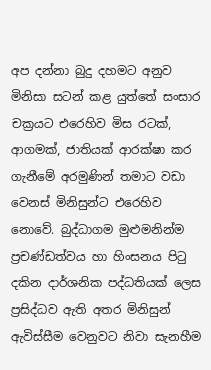අප දන්නා බුදු දහමට අනුව මිනිසා සටන් කළ යුත්තේ සංසාර චක්‍රයට එරෙහිව මිස රටක්, ආගමක්, ජාතියක් ආරක්ෂා කර ගැනීමේ අරමුණින් තමාට වඩා වෙනස් මිනිසුන්ට එරෙහිව නොවේ. බුද්ධාගම මුළුමනින්ම ප්‍රචණ්ඩත්වය හා හිංසනය පිටු දකින දාර්ශනික පද්ධතියක් ලෙස ප්‍රසිද්ධව ඇති අතර මිනිසුන් ඇවිස්සීම වෙනුවට නිවා සැනහීම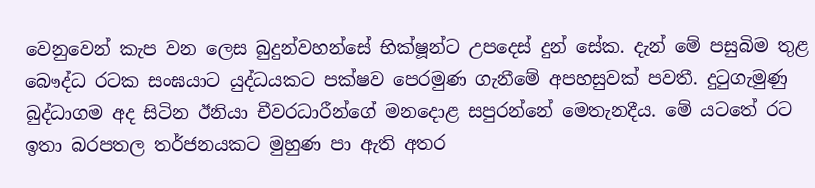වෙනුවෙන් කැප වන ලෙස බුදුන්වහන්සේ භික්ෂූන්ට උපදෙස් දුන් සේක. දැන් මේ පසුබිම තුළ බෞද්ධ රටක සංඝයාට යුද්ධයකට පක්ෂව පෙරමුණ ගැනීමේ අපහසුවක් පවතී. දුටුගැමුණු බුද්ධාගම අද සිටින ඊනියා චීවරධාරීන්ගේ මනදොළ සපුරන්නේ මෙතැනදීය. මේ යටතේ රට ඉතා බරපතල තර්ජනයකට මුහුණ පා ඇති අතර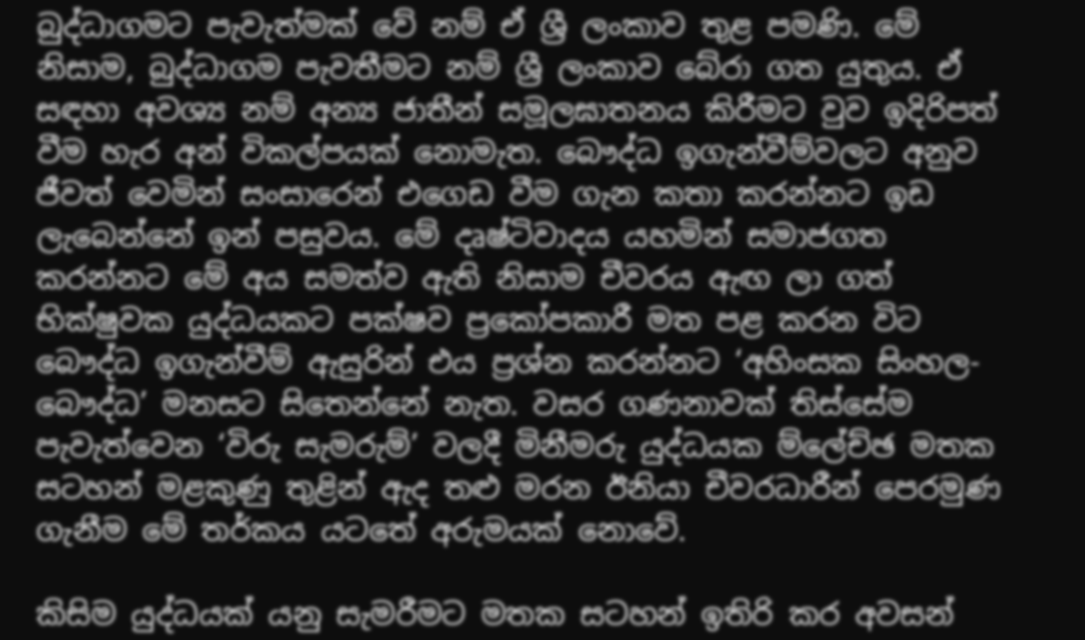බුද්ධාගමට පැවැත්මක් වේ නම් ඒ ශ්‍රී ලංකාව තුළ පමණි. මේ නිසාම, බුද්ධාගම පැවතීමට නම් ශ්‍රී ලංකාව බේරා ගත යුතුය. ඒ සඳහා අවශ්‍ය නම් අන්‍ය ජාතීන් සමූලඝාතනය කිරීමට වුව ඉදිරිපත් වීම හැර අන් විකල්පයක් නොමැත. බෞද්ධ ඉගැන්වීම්වලට අනුව ජීවත් වෙමින් සංසාරෙන් එගෙඩ වීම ගැන කතා කරන්නට ඉඩ ලැබෙන්නේ ඉන් පසුවය. මේ දෘෂ්ටිවාදය යහමින් සමාජගත කරන්නට මේ අය සමත්ව ඇති නිසාම චීවරය ඇඟ ලා ගත් භික්ෂුවක යුද්ධයකට පක්ෂව ප්‍රකෝපකාරී මත පළ කරන විට බෞද්ධ ඉගැන්වීම් ඇසුරින් එය ප්‍රශ්න කරන්නට ‘අහිංසක සිංහල-බෞද්ධ’ මනසට සිතෙන්නේ නැත. වසර ගණනාවක් තිස්සේම පැවැත්වෙන ‘විරු සැමරුම්’ වලදී මිනීමරු යුද්ධයක ම්ලේච්ඡ මතක සටහන් මළකුණු තුළින් ඇද තළු මරන ඊනියා චීවරධාරීන් පෙරමුණ ගැනීම මේ තර්කය යටතේ අරුමයක් නොවේ.

කිසිම යුද්ධයක් යනු සැමරීමට මතක සටහන් ඉතිරි කර අවසන්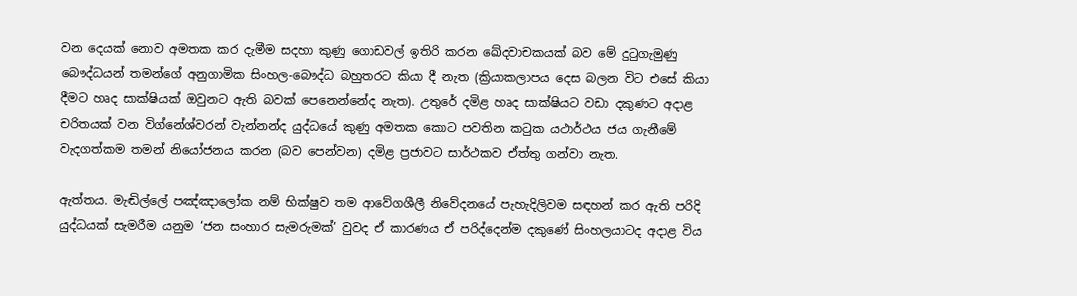වන දෙයක් නොව අමතක කර දැමීම සදහා කුණු ගොඩවල් ඉතිරි කරන ඛේදවාචකයක් බව මේ දුටුගැමුණු බෞද්ධයන් තමන්ගේ අනුගාමික සිංහල-බෞද්ධ බහුතරට කියා දී නැත (ක්‍රියාකලාපය දෙස බලන විට එසේ කියා දීමට හෘද සාක්ෂියක් ඔවුනට ඇති බවක් පෙනෙන්නේද නැත). උතුරේ දමිළ හෘද සාක්ෂියට වඩා දකුණට අදාළ චරිතයක් වන විග්නේශ්වරන් වැන්නන්ද යුද්ධයේ කුණු අමතක කොට පවතින කටුක යථාර්ථය ජය ගැනීමේ වැදගත්කම තමන් නියෝජනය කරන (බව පෙන්වන) දමිළ ප්‍රජාවට සාර්ථකව ඒත්තු ගන්වා නැත.

ඇත්තය. මැඬිල්ලේ පඤ්ඤාලෝක නම් භික්ෂුව තම ආවේගශීලී නිවේදනයේ පැහැදිලිවම සඳහන් කර ඇති පරිදි යුද්ධයක් සැමරීම යනුම ‘ජන සංහාර සැමරුමක්’ වුවද ඒ කාරණය ඒ පරිද්දෙන්ම දකුණේ සිංහලයාටද අදාළ විය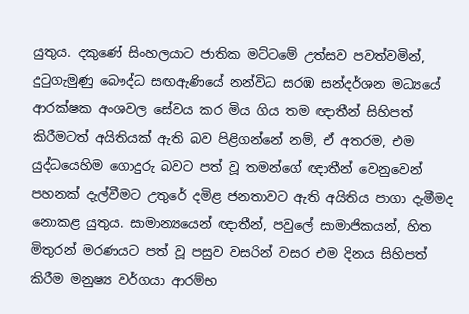යුතුය. දකුණේ සිංහලයාට ජාතික මට්ටමේ උත්සව පවත්වමින්, දුටුගැමුණු බෞද්ධ සඟඇණියේ නන්විධ සරඹ සන්දර්ශන මධ්‍යයේ ආරක්ෂක අංශවල සේවය කර මිය ගිය තම ඥාතීන් සිහිපත් කිරීමටත් අයිතියක් ඇති බව පිළිගන්නේ නම්, ඒ අතරම, එම යුද්ධයෙහිම ගොදුරු බවට පත් වූ තමන්ගේ ඥාතීන් වෙනුවෙන් පහනක් දැල්වීමට උතුරේ දමිළ ජනතාවට ඇති අයිතිය පාගා දැමීමද නොකළ යුතුය. සාමාන්‍යයෙන් ඥාතීන්, පවුලේ සාමාජිකයන්, හිත මිතුරන් මරණයට පත් වූ පසුව වසරින් වසර එම දිනය සිහිපත් කිරීම මනුෂ්‍ය වර්ගයා ආරම්භ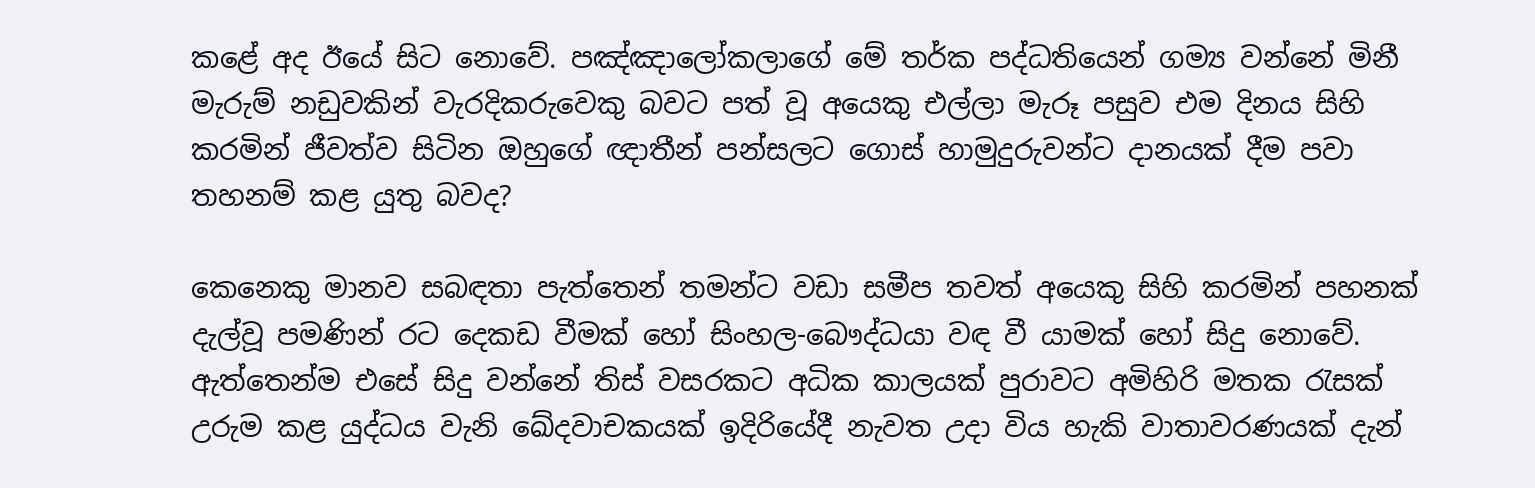කළේ අද ඊයේ සිට නොවේ. පඤ්ඤාලෝකලාගේ මේ තර්ක පද්ධතියෙන් ගම්‍ය වන්නේ මිනී මැරුම් නඩුවකින් වැරදිකරුවෙකු බවට පත් වූ අයෙකු එල්ලා මැරූ පසුව එම දිනය සිහි කරමින් ජීවත්ව සිටින ඔහුගේ ඥාතීන් පන්සලට ගොස් හාමුදුරුවන්ට දානයක් දීම පවා තහනම් කළ යුතු බවද?

කෙනෙකු මානව සබඳතා පැත්තෙන් තමන්ට වඩා සමීප තවත් අයෙකු සිහි කරමින් පහනක් දැල්වූ පමණින් රට දෙකඩ වීමක් හෝ සිංහල-බෞද්ධයා වඳ වී යාමක් හෝ සිදු නොවේ. ඇත්තෙන්ම එසේ සිදු වන්නේ තිස් වසරකට අධික කාලයක් පුරාවට අමිහිරි මතක රැසක් උරුම කළ යුද්ධය වැනි ඛේදවාචකයක් ඉදිරියේදී නැවත උදා විය හැකි වාතාවරණයක් දැන්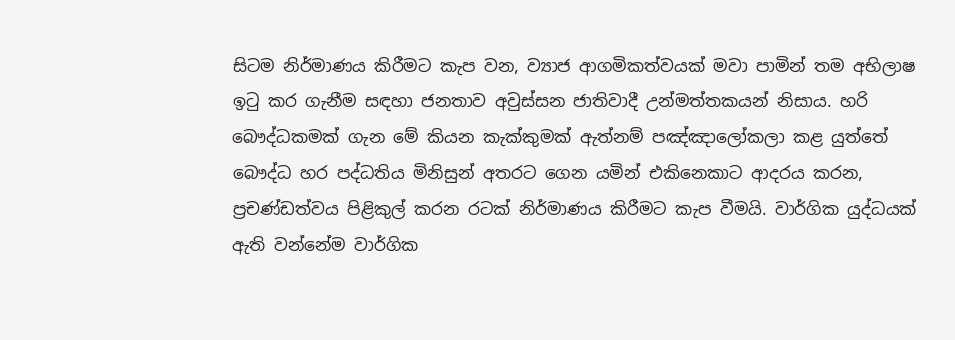සිටම නිර්මාණය කිරීමට කැප වන, ව්‍යාජ ආගමිකත්වයක් මවා පාමින් තම අභිලාෂ ඉටු කර ගැනීම සඳහා ජනතාව අවුස්සන ජාතිවාදී උන්මත්තකයන් නිසාය. හරි බෞද්ධකමක් ගැන මේ කියන කැක්කුමක් ඇත්නම් පඤ්ඤාලෝකලා කළ යුත්තේ බෞද්ධ හර පද්ධතිය මිනිසුන් අතරට ගෙන යමින් එකිනෙකාට ආදරය කරන, ප්‍රචණ්ඩත්වය පිළිකුල් කරන රටක් නිර්මාණය කිරීමට කැප වීමයි. වාර්ගික යුද්ධයක් ඇති වන්නේම වාර්ගික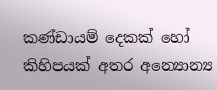කණ්ඩායම් දෙකක් හෝ කිහිපයක් අතර අන්‍යොන්‍ය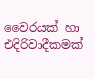වෛරයක් හා එදිරිවාදීකමක්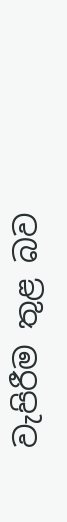වැපිරීම තුළ බව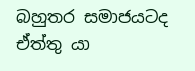බහුතර සමාජයටද ඒත්තු යා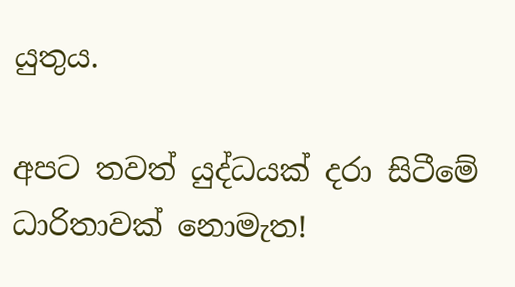යුතුය.

අපට තවත් යුද්ධයක් දරා සිටීමේ ධාරිතාවක් නොමැත!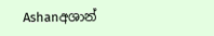Ashanඅශාන්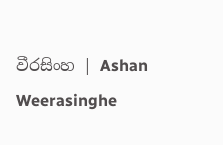වීරසිංහ | Ashan Weerasinghe